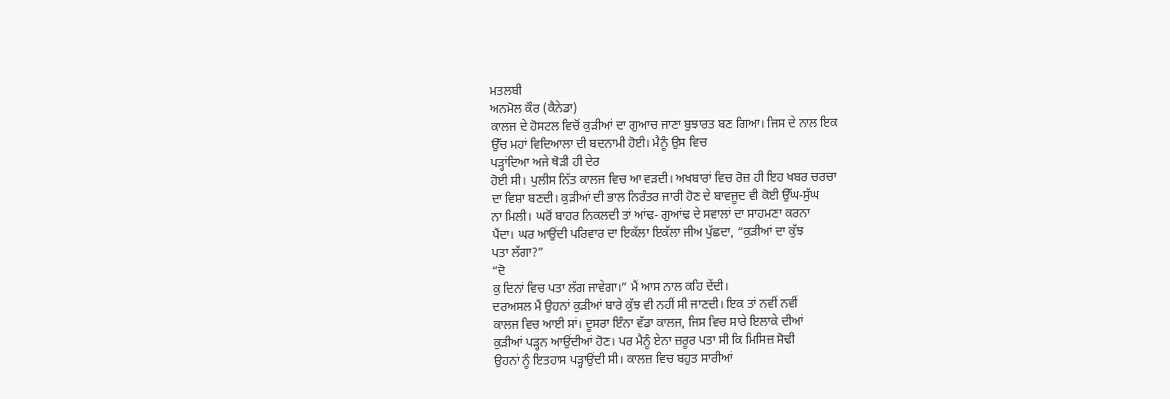ਮਤਲਬੀ
ਅਨਮੋਲ ਕੌਰ (ਕੈਨੇਡਾ)
ਕਾਲਜ ਦੇ ਹੋਸਟਲ ਵਿਚੋਂ ਕੁੜੀਆਂ ਦਾ ਗੁਆਚ ਜਾਣਾ ਬੁਝਾਰਤ ਬਣ ਗਿਆ। ਜਿਸ ਦੇ ਨਾਲ ਇਕ
ਉੱਚ ਮਹਾਂ ਵਿਦਿਆਲਾ ਦੀ ਬਦਨਾਮੀ ਹੋਈ। ਮੈਨੂੰ ਉਸ ਵਿਚ
ਪੜ੍ਹਾਂਦਿਆ ਅਜੇ ਥੋੜੀ ਹੀ ਦੇਰ
ਹੋਈ ਸੀ। ਪੁਲੀਸ ਨਿੱਤ ਕਾਲਜ ਵਿਚ ਆ ਵੜਦੀ। ਅਖਬਾਰਾਂ ਵਿਚ ਰੋਜ਼ ਹੀ ਇਹ ਖਬਰ ਚਰਚਾ
ਦਾ ਵਿਸ਼ਾ ਬਣਦੀ। ਕੁੜੀਆਂ ਦੀ ਭਾਲ ਨਿਰੰਤਰ ਜਾਰੀ ਹੋਣ ਦੇ ਬਾਵਜੂਦ ਵੀ ਕੋਈ ਉੱਘ-ਸੁੱਘ
ਨਾ ਮਿਲੀ। ਘਰੋਂ ਬਾਹਰ ਨਿਕਲਦੀ ਤਾਂ ਆਂਢ- ਗੁਆਂਢ ਦੇ ਸਵਾਲਾਂ ਦਾ ਸਾਹਮਣਾ ਕਰਨਾ
ਪੈਂਦਾ। ਘਰ ਆਉਂਦੀ ਪਰਿਵਾਰ ਦਾ ਇਕੱਲਾ ਇਕੱਲਾ ਜੀਅ ਪੁੱਛਦਾ, “ਕੁੜੀਆਂ ਦਾ ਕੁੱਝ
ਪਤਾ ਲੱਗਾ?”
“ਦੋ
ਕੁ ਦਿਨਾਂ ਵਿਚ ਪਤਾ ਲੱਗ ਜਾਵੇਗਾ।” ਮੈਂ ਆਸ ਨਾਲ ਕਹਿ ਦੇਂਦੀ।
ਦਰਅਸਲ ਮੈਂ ਉਹਨਾਂ ਕੁੜੀਆਂ ਬਾਰੇ ਕੁੱਝ ਵੀ ਨਹੀਂ ਸੀ ਜਾਣਦੀ। ਇਕ ਤਾਂ ਨਵੀਂ ਨਵੀਂ
ਕਾਲਜ ਵਿਚ ਆਈ ਸਾਂ। ਦੂਸਰਾ ਇੰਨਾ ਵੱਡਾ ਕਾਲਜ, ਜਿਸ ਵਿਚ ਸਾਰੇ ਇਲਾਕੇ ਦੀਆਂ
ਕੁੜੀਆਂ ਪੜ੍ਹਨ ਆਉਂਦੀਆਂ ਹੋਣ। ਪਰ ਮੈਨੂੰ ਏਨਾ ਜ਼ਰੂਰ ਪਤਾ ਸੀ ਕਿ ਮਿਸਿਜ਼ ਸੋਢੀ
ਉਹਨਾਂ ਨੂੰ ਇਤਹਾਸ ਪੜ੍ਹਾਉਂਦੀ ਸੀ। ਕਾਲਜ਼ ਵਿਚ ਬਹੁਤ ਸਾਰੀਆਂ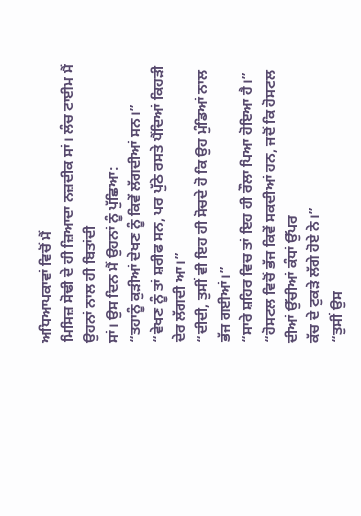ਅਧਿਆਪਕਾਵਾਂ ਵਿਚੋਂ ਮੈਂ
ਮਿਸਿਜ਼ ਸੋਢੀ ਦੇ ਹੀ ਜ਼ਿਆਦਾ ਨਜ਼ਦੀਕ ਸਾਂ। ਲੰਚ ਟਾਈਮ ਮੈਂ ਉਹਨਾਂ ਨਾਲ ਹੀ ਬਿਤਾਂਦੀ
ਸਾਂ। ਉਸ ਦਿਨ ਮੈਂ ਉਹਨਾਂ ਨੂੰ ਪੁੱਛਿਆ:
“ਤਹਾਨੂੰ ਕੁੜੀਆਂ ਦੇਖਣ ਨੂੰ ਕਿਵੇਂ ਲੱਗਦੀਆਂ ਸਨ।”
“ਵੇਖਣ ਨੂੰ ਤਾਂ ਸ਼ਰੀਫ ਸਨ, ਪਰ ਪੁੱਠੇ ਰਸਤੇ ਪੈਂਦਿਆਂ ਕਿਹੜੀ ਦੇਰ ਲੱਗਦੀ ਆ।”
“ਦੀਦੀ, ਤੁਸੀਂ ਵੀ ਇਹ ਹੀ ਸੋਚਦੇ ਹੋ ਕਿ ਉਹ ਮੁੰਡਿਆਂ ਨਾਲ ਭੱਜ ਗਈਆਂ।”
“ਸਾਰੇ ਸ਼ਹਿਰ ਵਿਚ ਤਾਂ ਇਹ ਹੀ ਰੌਲਾ ਪਿਆ ਹੋਇਆ ਹੈ।”
“ਹੋਸਟਲ ਵਿਚੋਂ ਭੱਜ ਕਿਵੇਂ ਸਕਦੀਆਂ ਹਨ, ਜਦੋਂ ਕਿ ਹੋਸਟਲ ਦੀਆਂ ਉੱਚੀਆਂ ਕੰਧਾਂ ਉੱਪਰ
ਕੱਚ ਦੇ ਟੁਕੜੇ ਲੱਗੇ ਹੋਏ ਨੇ।”
“ਤੁਸੀਂ ਉਸ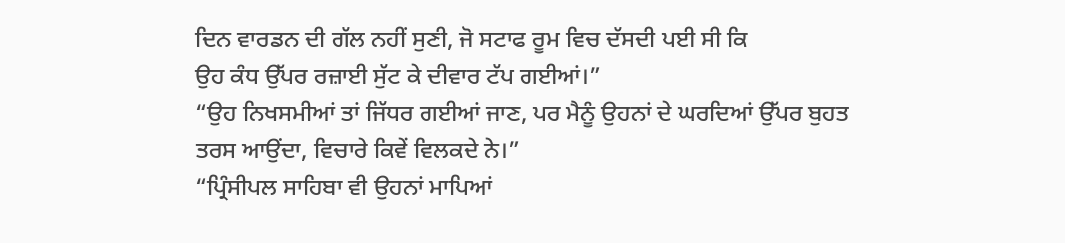ਦਿਨ ਵਾਰਡਨ ਦੀ ਗੱਲ ਨਹੀਂ ਸੁਣੀ, ਜੋ ਸਟਾਫ ਰੂਮ ਵਿਚ ਦੱਸਦੀ ਪਈ ਸੀ ਕਿ
ਉਹ ਕੰਧ ਉੱਪਰ ਰਜ਼ਾਈ ਸੁੱਟ ਕੇ ਦੀਵਾਰ ਟੱਪ ਗਈਆਂ।”
“ਉਹ ਨਿਖਸਮੀਆਂ ਤਾਂ ਜਿੱਧਰ ਗਈਆਂ ਜਾਣ, ਪਰ ਮੈਨੂੰ ਉਹਨਾਂ ਦੇ ਘਰਦਿਆਂ ਉੱਪਰ ਬੁਹਤ
ਤਰਸ ਆਉਂਦਾ, ਵਿਚਾਰੇ ਕਿਵੇਂ ਵਿਲਕਦੇ ਨੇ।”
“ਪ੍ਰਿੰਸੀਪਲ ਸਾਹਿਬਾ ਵੀ ਉਹਨਾਂ ਮਾਪਿਆਂ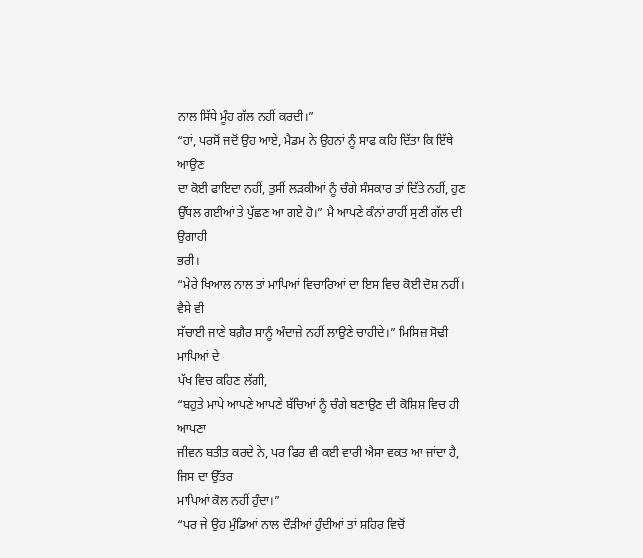ਨਾਲ ਸਿੱਧੇ ਮੂੰਹ ਗੱਲ ਨਹੀਂ ਕਰਦੀ।”
“ਹਾਂ, ਪਰਸੋਂ ਜਦੋਂ ਉਹ ਆਏ, ਮੈਡਮ ਨੇ ਉਹਨਾਂ ਨੂੰ ਸਾਫ ਕਹਿ ਦਿੱਤਾ ਕਿ ਇੱਥੇ ਆਉਣ
ਦਾ ਕੋਈ ਫਾਇਦਾ ਨਹੀਂ, ਤੁਸੀਂ ਲੜਕੀਆਂ ਨੂੰ ਚੰਗੇ ਸੰਸਕਾਰ ਤਾਂ ਦਿੱਤੇ ਨਹੀਂ, ਹੁਣ
ਉੱਧਲ ਗਈਆਂ ਤੇ ਪੁੱਛਣ ਆ ਗਏ ਹੋ।” ਮੈ ਆਪਣੇ ਕੰਨਾਂ ਰਾਹੀਂ ਸੁਣੀ ਗੱਲ ਦੀ ਉਗਾਹੀ
ਭਰੀ।
“ਮੇਰੇ ਖਿਆਲ ਨਾਲ ਤਾਂ ਮਾਪਿਆਂ ਵਿਚਾਰਿਆਂ ਦਾ ਇਸ ਵਿਚ ਕੋਈ ਦੋਸ਼ ਨਹੀਂ। ਵੈਸੇ ਵੀ
ਸੱਚਾਈ ਜਾਣੇ ਬਗ਼ੈਰ ਸਾਨੂੰ ਅੰਦਾਜ਼ੇ ਨਹੀਂ ਲਾਉਣੇ ਚਾਹੀਦੇ।” ਮਿਸਿਜ਼ ਸੋਢੀ ਮਾਪਿਆਂ ਦੇ
ਪੱਖ ਵਿਚ ਕਹਿਣ ਲੱਗੀ,
“ਬਹੁਤੇ ਮਾਪੇ ਆਪਣੇ ਆਪਣੇ ਬੱਚਿਆਂ ਨੂੰ ਚੰਗੇ ਬਣਾਉਣ ਦੀ ਕੋਸ਼ਿਸ਼ ਵਿਚ ਹੀ ਆਪਣਾ
ਜੀਵਨ ਬਤੀਤ ਕਰਦੇ ਨੇ, ਪਰ ਫਿਰ ਵੀ ਕਈ ਵਾਰੀ ਐਸਾ ਵਕਤ ਆ ਜਾਂਦਾ ਹੈ, ਜਿਸ ਦਾ ਉੱਤਰ
ਮਾਪਿਆਂ ਕੋਲ ਨਹੀਂ ਹੁੰਦਾ।”
“ਪਰ ਜੇ ਉਹ ਮੁੰਡਿਆਂ ਨਾਲ ਦੌੜੀਆਂ ਹੁੰਦੀਆਂ ਤਾਂ ਸ਼ਹਿਰ ਵਿਚੋਂ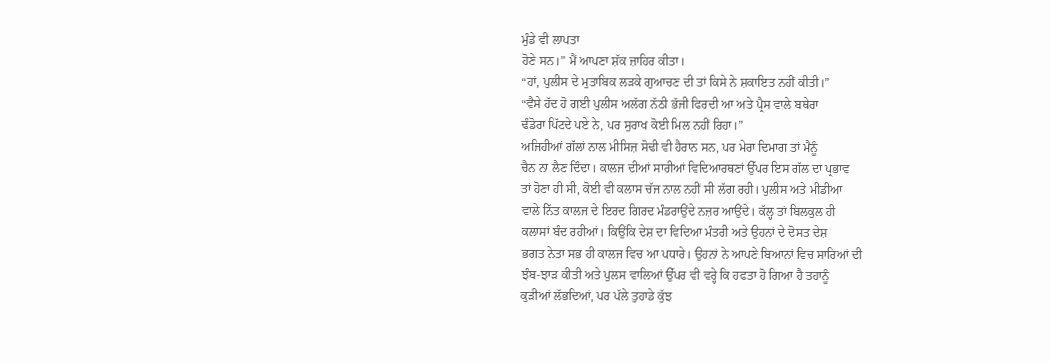ਮੁੰਡੇ ਵੀ ਲਾਪਤਾ
ਹੋਣੇ ਸਨ।” ਮੈਂ ਆਪਣਾ ਸ਼ੱਕ ਜ਼ਾਹਿਰ ਕੀਤਾ।
“ਹਾਂ, ਪੁਲੀਸ ਦੇ ਮੁਤਾਬਿਕ ਲੜਕੇ ਗੁਆਚਣ ਦੀ ਤਾਂ ਕਿਸੇ ਨੇ ਸ਼ਕਾਇਤ ਨਹੀਂ ਕੀਤੀ।”
“ਵੈਸੇ ਹੱਦ ਹੋ ਗਈ ਪੁਲੀਸ ਅਲੱਗ ਨੱਠੀ ਭੱਜੀ ਫਿਰਦੀ ਆ ਅਤੇ ਪ੍ਰੈਸ ਵਾਲੇ ਬਥੇਰਾ
ਢੰਡੋਰਾ ਪਿੱਟਦੇ ਪਏ ਨੇ, ਪਰ ਸੁਰਾਖ ਕੋਈ ਮਿਲ ਨਹੀਂ ਰਿਹਾ।”
ਅਜਿਹੀਆਂ ਗੱਲਾਂ ਨਾਲ ਮੀਸਿਜ਼ ਸੋਢੀ ਵੀ ਹੈਰਾਨ ਸਨ, ਪਰ ਮੇਰਾ ਦਿਮਾਗ ਤਾਂ ਮੈਨੂੰ
ਚੈਨ ਨਾ ਲੈਣ ਦਿੰਦਾ। ਕਾਲਜ ਦੀਆਂ ਸਾਰੀਆਂ ਵਿਦਿਆਰਥਣਾਂ ਉੱਪਰ ਇਸ ਗੱਲ ਦਾ ਪ੍ਰਭਾਵ
ਤਾਂ ਹੋਣਾ ਹੀ ਸੀ, ਕੋਈ ਵੀ ਕਲਾਸ ਚੱਜ ਨਾਲ ਨਹੀਂ ਸੀ ਲੱਗ ਰਹੀ। ਪੁਲੀਸ ਅਤੇ ਮੀਡੀਆ
ਵਾਲੇ ਨਿੱਤ ਕਾਲਜ ਦੇ ਇਰਦ ਗਿਰਦ ਮੰਡਰਾਉਂਦੇ ਨਜ਼ਰ ਆਉਂਦੇ। ਕੱਲ੍ਹ ਤਾਂ ਬਿਲਕੁਲ ਹੀ
ਕਲਾਸਾਂ ਬੰਦ ਰਹੀਆਂ। ਕਿਉਂਕਿ ਦੇਸ਼ ਦਾ ਵਿਦਿਆ ਮੰਤਰੀ ਅਤੇ ਉਹਨਾਂ ਦੇ ਦੋਸਤ ਦੇਸ਼
ਭਗਤ ਨੇਤਾ ਸਭ ਹੀ ਕਾਲਜ ਵਿਚ ਆ ਪਧਾਰੇ। ਉਹਨਾਂ ਨੇ ਆਪਣੇ ਬਿਆਨਾਂ ਵਿਚ ਸਾਰਿਆਂ ਦੀ
ਝੰਬ-ਝਾੜ ਕੀਤੀ ਅਤੇ ਪੁਲਸ ਵਾਲਿਆਂ ਉੱਪਰ ਵੀ ਵਰ੍ਹੇ ਕਿ ਹਫਤਾ ਹੋ ਗਿਆ ਹੈ ਤਹਾਨੂੰ
ਕੁੜੀਆਂ ਲੱਭਦਿਆਂ, ਪਰ ਪੱਲੇ ਤੁਹਾਡੇ ਕੁੱਝ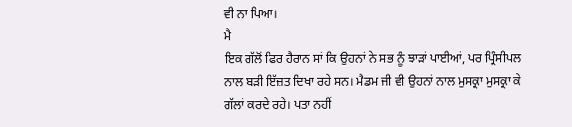ਵੀ ਨਾ ਪਿਆ।
ਮੈ
ਇਕ ਗੱਲੋਂ ਫਿਰ ਹੈਰਾਨ ਸਾਂ ਕਿ ਉਹਨਾਂ ਨੇ ਸਭ ਨੂੰ ਝਾੜਾਂ ਪਾਈਆਂ, ਪਰ ਪ੍ਰਿੰਸੀਪਲ
ਨਾਲ ਬੜੀ ਇੱਜ਼ਤ ਦਿਖਾ ਰਹੇ ਸਨ। ਮੈਡਮ ਜੀ ਵੀ ਉਹਨਾਂ ਨਾਲ ਮੁਸਕ੍ਰਾ ਮੁਸਕ੍ਰਾ ਕੇ
ਗੱਲਾਂ ਕਰਦੇ ਰਹੇ। ਪਤਾ ਨਹੀਂ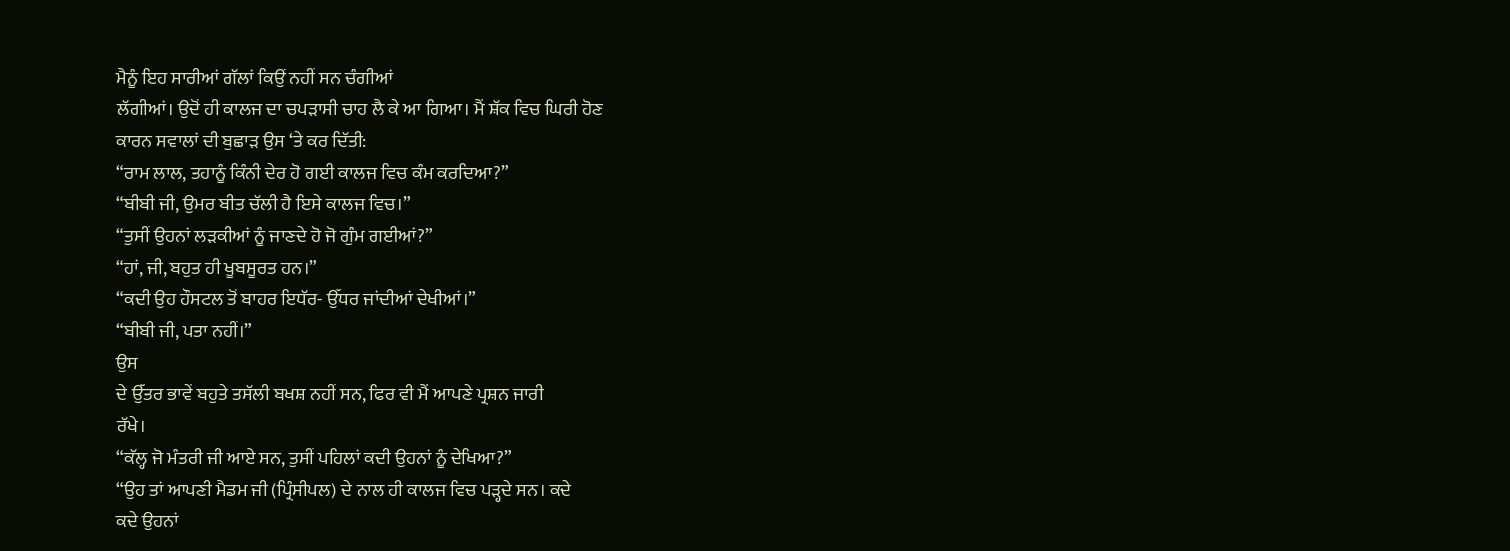ਮੈਨੂੰ ਇਹ ਸਾਰੀਆਂ ਗੱਲਾਂ ਕਿਉਂ ਨਹੀਂ ਸਨ ਚੰਗੀਆਂ
ਲੱਗੀਆਂ। ਉਦੋਂ ਹੀ ਕਾਲਜ ਦਾ ਚਪੜਾਸੀ ਚਾਹ ਲੈ ਕੇ ਆ ਗਿਆ। ਮੈਂ ਸ਼ੱਕ ਵਿਚ ਘਿਰੀ ਹੋਣ
ਕਾਰਨ ਸਵਾਲਾਂ ਦੀ ਬੁਛਾੜ ਉਸ ‘ਤੇ ਕਰ ਦਿੱਤੀ:
“ਰਾਮ ਲਾਲ, ਤਹਾਨੂੰ ਕਿੰਨੀ ਦੇਰ ਹੋ ਗਈ ਕਾਲਜ ਵਿਚ ਕੰਮ ਕਰਦਿਆ?”
“ਬੀਬੀ ਜੀ, ਉਮਰ ਬੀਤ ਚੱਲੀ ਹੈ ਇਸੇ ਕਾਲਜ ਵਿਚ।”
“ਤੁਸੀਂ ਉਹਨਾਂ ਲੜਕੀਆਂ ਨੂੰ ਜਾਣਦੇ ਹੋ ਜੋ ਗੁੰਮ ਗਈਆਂ?”
“ਹਾਂ, ਜੀ, ਬਹੁਤ ਹੀ ਖੂਬਸੂਰਤ ਹਨ।”
“ਕਦੀ ਉਹ ਹੌਸਟਲ ਤੋਂ ਬਾਹਰ ਇਧੱਰ- ਉੱਧਰ ਜਾਂਦੀਆਂ ਦੇਖੀਆਂ।”
“ਬੀਬੀ ਜੀ, ਪਤਾ ਨਹੀਂ।”
ਉਸ
ਦੇ ਉੱਤਰ ਭਾਵੇਂ ਬਹੁਤੇ ਤਸੱਲੀ ਬਖਸ਼ ਨਹੀਂ ਸਨ, ਫਿਰ ਵੀ ਮੈਂ ਆਪਣੇ ਪ੍ਰਸ਼ਨ ਜਾਰੀ
ਰੱਖੇ।
“ਕੱਲ੍ਹ ਜੋ ਮੰਤਰੀ ਜੀ ਆਏ ਸਨ, ਤੁਸੀਂ ਪਹਿਲਾਂ ਕਦੀ ਉਹਨਾਂ ਨੂੰ ਦੇਖਿਆ?”
“ਉਹ ਤਾਂ ਆਪਣੀ ਮੈਡਮ ਜੀ (ਪ੍ਰਿੰਸੀਪਲ) ਦੇ ਨਾਲ ਹੀ ਕਾਲਜ ਵਿਚ ਪੜ੍ਹਦੇ ਸਨ। ਕਦੇ
ਕਦੇ ਉਹਨਾਂ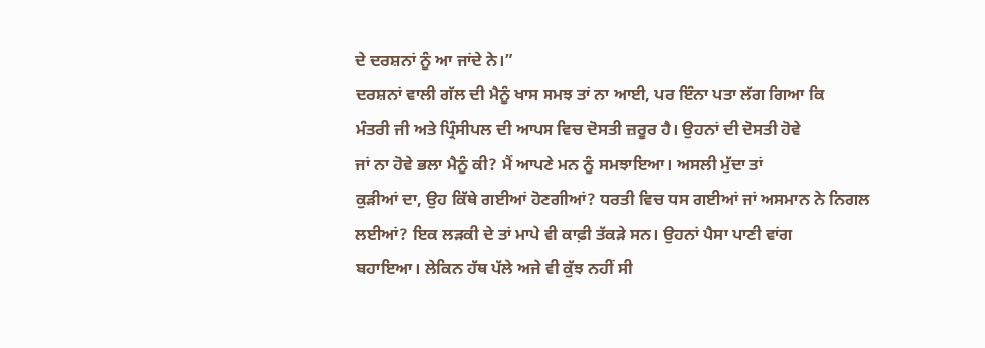ਦੇ ਦਰਸ਼ਨਾਂ ਨੂੰ ਆ ਜਾਂਦੇ ਨੇ।”
ਦਰਸ਼ਨਾਂ ਵਾਲੀ ਗੱਲ ਦੀ ਮੈਨੂੰ ਖਾਸ ਸਮਝ ਤਾਂ ਨਾ ਆਈ, ਪਰ ਇੰਨਾ ਪਤਾ ਲੱਗ ਗਿਆ ਕਿ
ਮੰਤਰੀ ਜੀ ਅਤੇ ਪ੍ਰਿੰਸੀਪਲ ਦੀ ਆਪਸ ਵਿਚ ਦੋਸਤੀ ਜ਼ਰੂਰ ਹੈ। ਉਹਨਾਂ ਦੀ ਦੋਸਤੀ ਹੋਵੇ
ਜਾਂ ਨਾ ਹੋਵੇ ਭਲਾ ਮੈਨੂੰ ਕੀ? ਮੈਂ ਆਪਣੇ ਮਨ ਨੂੰ ਸਮਝਾਇਆ। ਅਸਲੀ ਮੁੱਦਾ ਤਾਂ
ਕੁੜੀਆਂ ਦਾ, ਉਹ ਕਿੱਥੇ ਗਈਆਂ ਹੋਣਗੀਆਂ? ਧਰਤੀ ਵਿਚ ਧਸ ਗਈਆਂ ਜਾਂ ਅਸਮਾਨ ਨੇ ਨਿਗਲ
ਲਈਆਂ? ਇਕ ਲੜਕੀ ਦੇ ਤਾਂ ਮਾਪੇ ਵੀ ਕਾਫ਼ੀ ਤੱਕੜੇ ਸਨ। ਉਹਨਾਂ ਪੈਸਾ ਪਾਣੀ ਵਾਂਗ
ਬਹਾਇਆ। ਲੇਕਿਨ ਹੱਥ ਪੱਲੇ ਅਜੇ ਵੀ ਕੁੱਝ ਨਹੀਂ ਸੀ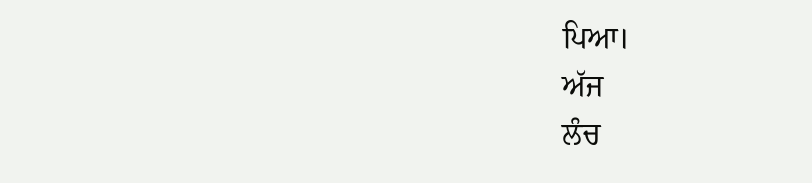ਪਿਆ।
ਅੱਜ
ਲੰਚ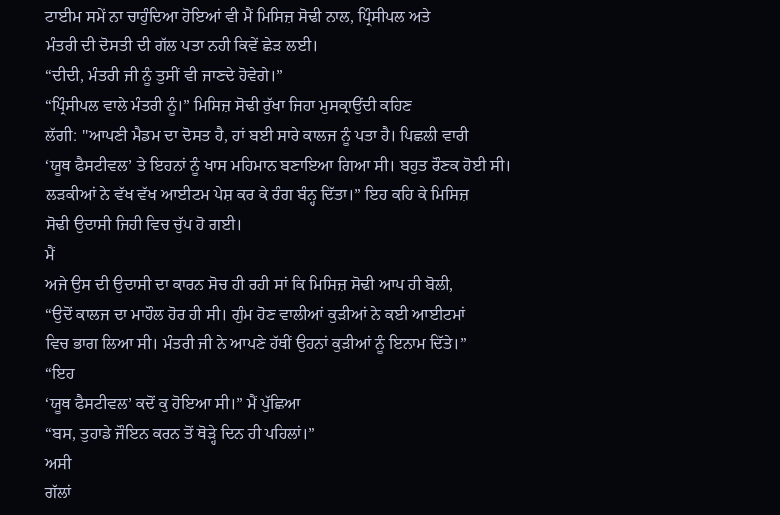ਟਾਈਮ ਸਮੇਂ ਨਾ ਚਾਹੁੰਦਿਆ ਹੋਇਆਂ ਵੀ ਮੈਂ ਮਿਸਿਜ਼ ਸੋਢੀ ਨਾਲ, ਪ੍ਰਿੰਸੀਪਲ ਅਤੇ
ਮੰਤਰੀ ਦੀ ਦੋਸਤੀ ਦੀ ਗੱਲ ਪਤਾ ਨਹੀ ਕਿਵੇਂ ਛੇੜ ਲਈ।
“ਦੀਦੀ, ਮੰਤਰੀ ਜੀ ਨੂੰ ਤੁਸੀਂ ਵੀ ਜਾਣਦੇ ਹੋਵੇਗੇ।”
“ਪ੍ਰਿੰਸੀਪਲ ਵਾਲੇ ਮੰਤਰੀ ਨੂੰ।” ਮਿਸਿਜ਼ ਸੋਢੀ ਰੁੱਖਾ ਜਿਹਾ ਮੁਸਕ੍ਰਾਉਂਦੀ ਕਹਿਣ
ਲੱਗੀ: "ਆਪਣੀ ਮੈਡਮ ਦਾ ਦੋਸਤ ਹੈ, ਹਾਂ ਬਈ ਸਾਰੇ ਕਾਲਜ ਨੂੰ ਪਤਾ ਹੈ। ਪਿਛਲੀ ਵਾਰੀ
‘ਯੂਥ ਫੈਸਟੀਵਲ’ ਤੇ ਇਹਨਾਂ ਨੂੰ ਖਾਸ ਮਹਿਮਾਨ ਬਣਾਇਆ ਗਿਆ ਸੀ। ਬਹੁਤ ਰੌਣਕ ਹੋਈ ਸੀ।
ਲੜਕੀਆਂ ਨੇ ਵੱਖ ਵੱਖ ਆਈਟਮ ਪੇਸ਼ ਕਰ ਕੇ ਰੰਗ ਬੰਨ੍ਹ ਦਿੱਤਾ।” ਇਹ ਕਹਿ ਕੇ ਮਿਸਿਜ਼
ਸੋਢੀ ਉਦਾਸੀ ਜਿਹੀ ਵਿਚ ਚੁੱਪ ਹੋ ਗਈ।
ਮੈਂ
ਅਜੇ ਉਸ ਦੀ ਉਦਾਸੀ ਦਾ ਕਾਰਨ ਸੋਚ ਹੀ ਰਹੀ ਸਾਂ ਕਿ ਮਿਸਿਜ਼ ਸੋਢੀ ਆਪ ਹੀ ਬੋਲੀ,
“ਉਦੋਂ ਕਾਲਜ ਦਾ ਮਾਹੌਲ ਹੋਰ ਹੀ ਸੀ। ਗੁੰਮ ਹੋਣ ਵਾਲੀਆਂ ਕੁੜੀਆਂ ਨੇ ਕਈ ਆਈਟਮਾਂ
ਵਿਚ ਭਾਗ ਲਿਆ ਸੀ। ਮੰਤਰੀ ਜੀ ਨੇ ਆਪਣੇ ਹੱਥੀਂ ਉਹਨਾਂ ਕੁੜੀਆਂ ਨੂੰ ਇਨਾਮ ਦਿੱਤੇ।”
“ਇਹ
‘ਯੂਥ ਫੈਸਟੀਵਲ’ ਕਦੋਂ ਕੁ ਹੋਇਆ ਸੀ।” ਮੈਂ ਪੁੱਛਿਆ
“ਬਸ, ਤੁਹਾਡੇ ਜੌਇਨ ਕਰਨ ਤੋਂ ਥੋੜ੍ਹੇ ਦਿਨ ਹੀ ਪਹਿਲਾਂ।”
ਅਸੀ
ਗੱਲਾਂ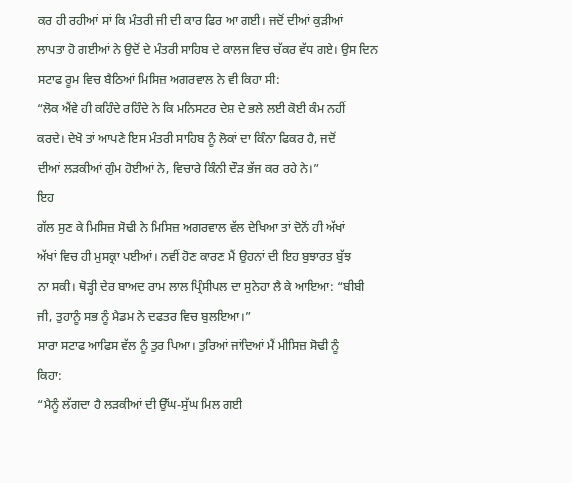ਕਰ ਹੀ ਰਹੀਆਂ ਸਾਂ ਕਿ ਮੰਤਰੀ ਜੀ ਦੀ ਕਾਰ ਫਿਰ ਆ ਗਈ। ਜਦੋਂ ਦੀਆਂ ਕੁੜੀਆਂ
ਲਾਪਤਾ ਹੋ ਗਈਆਂ ਨੇ ਉਦੋਂ ਦੇ ਮੰਤਰੀ ਸਾਹਿਬ ਦੇ ਕਾਲਜ ਵਿਚ ਚੱਕਰ ਵੱਧ ਗਏ। ਉਸ ਦਿਨ
ਸਟਾਫ ਰੂਮ ਵਿਚ ਬੈਠਿਆਂ ਮਿਸਿਜ਼ ਅਗਰਵਾਲ ਨੇ ਵੀ ਕਿਹਾ ਸੀ:
“ਲੋਕ ਐਂਵੇ ਹੀ ਕਹਿੰਦੇ ਰਹਿੰਦੇ ਨੇ ਕਿ ਮਨਿਸਟਰ ਦੇਸ਼ ਦੇ ਭਲੇ ਲਈ ਕੋਈ ਕੰਮ ਨਹੀਂ
ਕਰਦੇ। ਦੇਖੋ ਤਾਂ ਆਪਣੇ ਇਸ ਮੰਤਰੀ ਸਾਹਿਬ ਨੂੰ ਲੋਕਾਂ ਦਾ ਕਿੰਨਾ ਫਿਕਰ ਹੈ, ਜਦੋਂ
ਦੀਆਂ ਲੜਕੀਆਂ ਗੁੰਮ ਹੋਈਆਂ ਨੇ, ਵਿਚਾਰੇ ਕਿੰਨੀ ਦੌੜ ਭੱਜ ਕਰ ਰਹੇ ਨੇ।”
ਇਹ
ਗੱਲ ਸੁਣ ਕੇ ਮਿਸਿਜ਼ ਸੋਢੀ ਨੇ ਮਿਸਿਜ਼ ਅਗਰਵਾਲ ਵੱਲ ਦੇਖਿਆ ਤਾਂ ਦੋਨੋਂ ਹੀ ਅੱਖਾਂ
ਅੱਖਾਂ ਵਿਚ ਹੀ ਮੁਸਕ੍ਰਾ ਪਈਆਂ। ਨਵੀਂ ਹੋਣ ਕਾਰਣ ਮੈਂ ਉਹਨਾਂ ਦੀ ਇਹ ਬੁਝਾਰਤ ਬੁੱਝ
ਨਾ ਸਕੀ। ਥੋੜ੍ਹੀ ਦੇਰ ਬਾਅਦ ਰਾਮ ਲਾਲ ਪ੍ਰਿੰਸੀਪਲ ਦਾ ਸੁਨੇਹਾ ਲੈ ਕੇ ਆਇਆ: “ਬੀਬੀ
ਜੀ, ਤੁਹਾਨੂੰ ਸਭ ਨੂੰ ਮੈਡਮ ਨੇ ਦਫਤਰ ਵਿਚ ਬੁਲਇਆ।”
ਸਾਰਾ ਸਟਾਫ ਆਫਿਸ ਵੱਲ ਨੂੰ ਤੁਰ ਪਿਆ। ਤੁਰਿਆਂ ਜਾਂਦਿਆਂ ਮੈਂ ਮੀਸਿਜ਼ ਸੋਢੀ ਨੂੰ
ਕਿਹਾ:
“ਮੈਨੂੰ ਲੱਗਦਾ ਹੈ ਲੜਕੀਆਂ ਦੀ ਉੱਘ-ਸੁੱਘ ਮਿਲ ਗਈ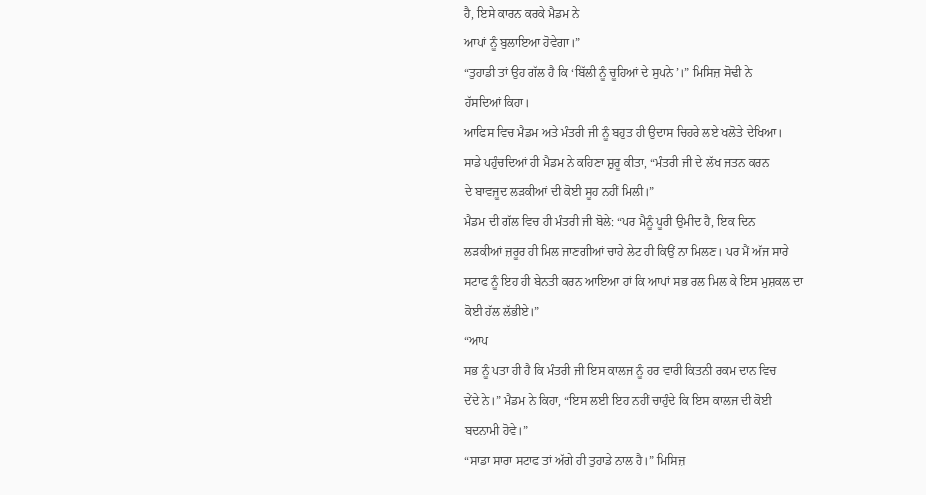ਹੈ, ਇਸੇ ਕਾਰਨ ਕਰਕੇ ਮੈਡਮ ਨੇ
ਆਪਾਂ ਨੂੰ ਬੁਲਾਇਆ ਹੋਵੇਗਾ।”
“ਤੁਹਾਡੀ ਤਾਂ ਉਹ ਗੱਲ ਹੈ ਕਿ ‘ਬਿੱਲੀ ਨੂੰ ਚੂਹਿਆਂ ਦੇ ਸੁਪਨੇ’।” ਮਿਸਿਜ਼ ਸੋਢੀ ਨੇ
ਹੱਸਦਿਆਂ ਕਿਹਾ।
ਆਫਿਸ ਵਿਚ ਮੈਡਮ ਅਤੇ ਮੰਤਰੀ ਜੀ ਨੂੰ ਬਹੁਤ ਹੀ ਉਦਾਸ ਚਿਹਰੇ ਲਏ ਖਲੋਤੇ ਦੇਖਿਆ।
ਸਾਡੇ ਪਹੁੰਚਦਿਆਂ ਹੀ ਮੈਡਮ ਨੇ ਕਹਿਣਾ ਸ਼ੁਰੂ ਕੀਤਾ, “ਮੰਤਰੀ ਜੀ ਦੇ ਲੱਖ ਜਤਨ ਕਰਨ
ਦੇ ਬਾਵਜੂਦ ਲੜਕੀਆਂ ਦੀ ਕੋਈ ਸੂਹ ਨਹੀਂ ਮਿਲੀ।”
ਮੈਡਮ ਦੀ ਗੱਲ ਵਿਚ ਹੀ ਮੰਤਰੀ ਜੀ ਬੋਲੇ: “ਪਰ ਮੈਨੂੰ ਪੂਰੀ ਉਮੀਦ ਹੈ, ਇਕ ਦਿਨ
ਲੜਕੀਆਂ ਜ਼ਰੂਰ ਹੀ ਮਿਲ ਜਾਣਗੀਆਂ ਚਾਹੇ ਲੇਟ ਹੀ ਕਿਉਂ ਨਾ ਮਿਲਣ। ਪਰ ਮੈਂ ਅੱਜ ਸਾਰੇ
ਸਟਾਫ ਨੂੰ ਇਹ ਹੀ ਬੇਨਤੀ ਕਰਨ ਆਇਆ ਹਾਂ ਕਿ ਆਪਾਂ ਸਭ ਰਲ ਮਿਲ ਕੇ ਇਸ ਮੁਸ਼ਕਲ ਦਾ
ਕੋਈ ਹੱਲ ਲੱਭੀਏ।”
“ਆਪ
ਸਭ ਨੂੰ ਪਤਾ ਹੀ ਹੈ ਕਿ ਮੰਤਰੀ ਜੀ ਇਸ ਕਾਲਜ ਨੂੰ ਹਰ ਵਾਰੀ ਕਿਤਨੀ ਰਕਮ ਦਾਨ ਵਿਚ
ਦੇਂਦੇ ਨੇ।” ਮੈਡਮ ਨੇ ਕਿਹਾ, “ਇਸ ਲਈ ਇਹ ਨਹੀਂ ਚਾਹੁੰਦੇ ਕਿ ਇਸ ਕਾਲਜ ਦੀ ਕੋਈ
ਬਦਨਾਮੀ ਹੋਵੇ।”
“ਸਾਡਾ ਸਾਰਾ ਸਟਾਫ ਤਾਂ ਅੱਗੇ ਹੀ ਤੁਹਾਡੇ ਨਾਲ ਹੈ।” ਮਿਸਿਜ਼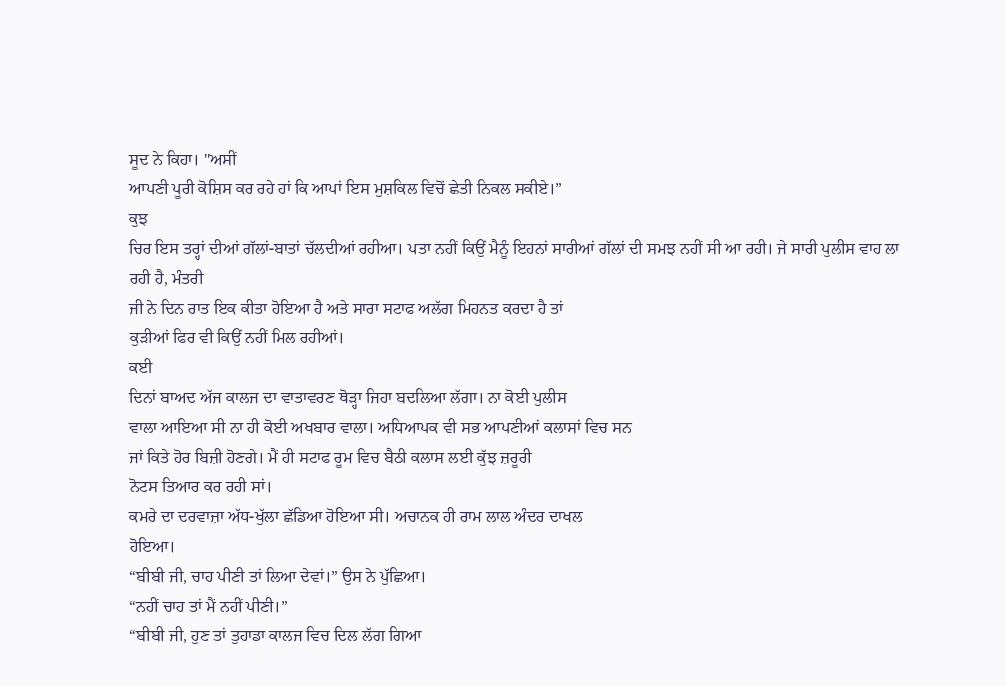ਸੂਦ ਨੇ ਕਿਹਾ। "ਅਸੀਂ
ਆਪਣੀ ਪੂਰੀ ਕੋਸ਼ਿਸ ਕਰ ਰਹੇ ਹਾਂ ਕਿ ਆਪਾਂ ਇਸ ਮੁਸ਼ਕਿਲ ਵਿਚੋਂ ਛੇਤੀ ਨਿਕਲ ਸਕੀਏ।”
ਕੁਝ
ਚਿਰ ਇਸ ਤਰ੍ਹਾਂ ਦੀਆਂ ਗੱਲਾਂ-ਬਾਤਾਂ ਚੱਲਦੀਆਂ ਰਹੀਆ। ਪਤਾ ਨਹੀਂ ਕਿਉਂ ਮੈਨੂੰ ਇਹਨਾਂ ਸਾਰੀਆਂ ਗੱਲਾਂ ਦੀ ਸਮਝ ਨਹੀਂ ਸੀ ਆ ਰਹੀ। ਜੇ ਸਾਰੀ ਪੁਲੀਸ ਵਾਹ ਲਾ ਰਹੀ ਹੈ, ਮੰਤਰੀ
ਜੀ ਨੇ ਦਿਨ ਰਾਤ ਇਕ ਕੀਤਾ ਹੋਇਆ ਹੈ ਅਤੇ ਸਾਰਾ ਸਟਾਫ ਅਲੱਗ ਮਿਹਨਤ ਕਰਦਾ ਹੈ ਤਾਂ
ਕੁੜੀਆਂ ਫਿਰ ਵੀ ਕਿਉਂ ਨਹੀਂ ਮਿਲ ਰਹੀਆਂ।
ਕਈ
ਦਿਨਾਂ ਬਾਅਦ ਅੱਜ ਕਾਲਜ ਦਾ ਵਾਤਾਵਰਣ ਥੋੜ੍ਹਾ ਜਿਹਾ ਬਦਲਿਆ ਲੱਗਾ। ਨਾ ਕੋਈ ਪੁਲੀਸ
ਵਾਲਾ ਆਇਆ ਸੀ ਨਾ ਹੀ ਕੋਈ ਅਖਬਾਰ ਵਾਲਾ। ਅਧਿਆਪਕ ਵੀ ਸਭ ਆਪਣੀਆਂ ਕਲਾਸਾਂ ਵਿਚ ਸਨ
ਜਾਂ ਕਿਤੇ ਹੋਰ ਬਿਜ਼ੀ ਹੋਣਗੇ। ਮੈਂ ਹੀ ਸਟਾਫ ਰੂਮ ਵਿਚ ਬੈਠੀ ਕਲਾਸ ਲਈ ਕੁੱਝ ਜ਼ਰੂਰੀ
ਨੋਟਸ ਤਿਆਰ ਕਰ ਰਹੀ ਸਾਂ।
ਕਮਰੇ ਦਾ ਦਰਵਾਜ਼ਾ ਅੱਧ-ਖੁੱਲਾ ਛੱਡਿਆ ਹੋਇਆ ਸੀ। ਅਚਾਨਕ ਹੀ ਰਾਮ ਲਾਲ ਅੰਦਰ ਦਾਖਲ
ਹੋਇਆ।
“ਬੀਬੀ ਜੀ, ਚਾਹ ਪੀਣੀ ਤਾਂ ਲਿਆ ਦੇਵਾਂ।” ਉਸ ਨੇ ਪੁੱਛਿਆ।
“ਨਹੀਂ ਚਾਹ ਤਾਂ ਮੈਂ ਨਹੀਂ ਪੀਣੀ।”
“ਬੀਬੀ ਜੀ, ਹੁਣ ਤਾਂ ਤੁਹਾਡਾ ਕਾਲਜ ਵਿਚ ਦਿਲ ਲੱਗ ਗਿਆ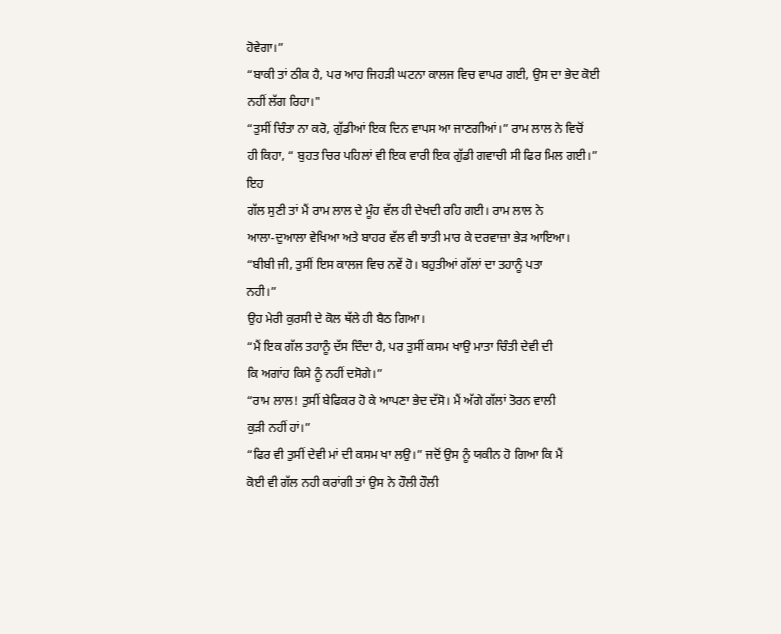ਹੋਵੇਗਾ।”
“ਬਾਕੀ ਤਾਂ ਠੀਕ ਹੈ, ਪਰ ਆਹ ਜਿਹੜੀ ਘਟਨਾ ਕਾਲਜ ਵਿਚ ਵਾਪਰ ਗਈ, ਉਸ ਦਾ ਭੇਦ ਕੋਈ
ਨਹੀਂ ਲੱਗ ਰਿਹਾ।"
“ਤੁਸੀਂ ਚਿੰਤਾ ਨਾ ਕਰੋ, ਗੁੱਡੀਆਂ ਇਕ ਦਿਨ ਵਾਪਸ ਆ ਜਾਣਗੀਆਂ।” ਰਾਮ ਲਾਲ ਨੇ ਵਿਚੋਂ
ਹੀ ਕਿਹਾ, “ ਬੁਹਤ ਚਿਰ ਪਹਿਲਾਂ ਵੀ ਇਕ ਵਾਰੀ ਇਕ ਗੁੱਡੀ ਗਵਾਚੀ ਸੀ ਫਿਰ ਮਿਲ ਗਈ।”
ਇਹ
ਗੱਲ ਸੁਣੀ ਤਾਂ ਮੈਂ ਰਾਮ ਲਾਲ ਦੇ ਮੂੰਹ ਵੱਲ ਹੀ ਦੇਖਦੀ ਰਹਿ ਗਈ। ਰਾਮ ਲਾਲ ਨੇ
ਆਲਾ-ਦੁਆਲਾ ਵੇਖਿਆ ਅਤੇ ਬਾਹਰ ਵੱਲ ਵੀ ਝਾਤੀ ਮਾਰ ਕੇ ਦਰਵਾਜ਼ਾ ਭੇੜ ਆਇਆ।
“ਬੀਬੀ ਜੀ, ਤੁਸੀਂ ਇਸ ਕਾਲਜ ਵਿਚ ਨਵੇਂ ਹੋ। ਬਹੁਤੀਆਂ ਗੱਲਾਂ ਦਾ ਤਹਾਨੂੰ ਪਤਾ
ਨਹੀ।”
ਉਹ ਮੇਰੀ ਕੁਰਸੀ ਦੇ ਕੋਲ ਥੱਲੇ ਹੀ ਬੈਠ ਗਿਆ।
“ਮੈਂ ਇਕ ਗੱਲ ਤਹਾਨੂੰ ਦੱਸ ਦਿੰਦਾ ਹੈ, ਪਰ ਤੁਸੀਂ ਕਸਮ ਖਾਉ ਮਾਤਾ ਚਿੰਤੀ ਦੇਵੀ ਦੀ
ਕਿ ਅਗਾਂਹ ਕਿਸੇ ਨੂੰ ਨਹੀਂ ਦਸੋਗੇ।”
“ਰਾਮ ਲਾਲ! ਤੁਸੀਂ ਬੇਫਿਕਰ ਹੋ ਕੇ ਆਪਣਾ ਭੇਦ ਦੱਸੋ। ਮੈਂ ਅੱਗੇ ਗੱਲਾਂ ਤੋਰਨ ਵਾਲੀ
ਕੁੜੀ ਨਹੀਂ ਹਾਂ।”
“ਫਿਰ ਵੀ ਤੁਸੀਂ ਦੇਵੀ ਮਾਂ ਦੀ ਕਸਮ ਖਾ ਲਉ।” ਜਦੋਂ ਉਸ ਨੂੰ ਯਕੀਨ ਹੋ ਗਿਆ ਕਿ ਮੈਂ
ਕੋਈ ਵੀ ਗੱਲ ਨਹੀ ਕਰਾਂਗੀ ਤਾਂ ਉਸ ਨੇ ਹੌਲੀ ਹੌਲੀ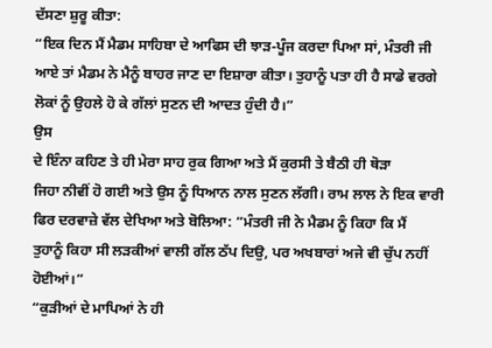ਦੱਸਣਾ ਸ਼ੁਰੂ ਕੀਤਾ:
“ਇਕ ਦਿਨ ਮੈਂ ਮੈਡਮ ਸਾਹਿਬਾ ਦੇ ਆਫਿਸ ਦੀ ਝਾੜ-ਪੂੰਜ ਕਰਦਾ ਪਿਆ ਸਾਂ, ਮੰਤਰੀ ਜੀ
ਆਏ ਤਾਂ ਮੈਡਮ ਨੇ ਮੈਨੂੰ ਬਾਹਰ ਜਾਣ ਦਾ ਇਸ਼ਾਰਾ ਕੀਤਾ। ਤੁਹਾਨੂੰ ਪਤਾ ਹੀ ਹੈ ਸਾਡੇ ਵਰਗੇ
ਲੋਕਾਂ ਨੂੰ ਉਹਲੇ ਹੋ ਕੇ ਗੱਲਾਂ ਸੁਣਨ ਦੀ ਆਦਤ ਹੁੰਦੀ ਹੈ।”
ਉਸ
ਦੇ ਇੰਨਾ ਕਹਿਣ ਤੇ ਹੀ ਮੇਰਾ ਸਾਹ ਰੁਕ ਗਿਆ ਅਤੇ ਮੈਂ ਕੁਰਸੀ ਤੇ ਬੈਠੀ ਹੀ ਥੋੜਾ
ਜਿਹਾ ਨੀਵੀਂ ਹੋ ਗਈ ਅਤੇ ਉਸ ਨੂੰ ਧਿਆਨ ਨਾਲ ਸੁਣਨ ਲੱਗੀ। ਰਾਮ ਲਾਲ ਨੇ ਇਕ ਵਾਰੀ
ਫਿਰ ਦਰਵਾਜ਼ੇ ਵੱਲ ਦੇਖਿਆ ਅਤੇ ਬੋਲਿਆ: “ਮੰਤਰੀ ਜੀ ਨੇ ਮੈਡਮ ਨੂੰ ਕਿਹਾ ਕਿ ਮੈਂ
ਤੁਹਾਨੂੰ ਕਿਹਾ ਸੀ ਲੜਕੀਆਂ ਵਾਲੀ ਗੱਲ ਠੱਪ ਦਿਉ, ਪਰ ਅਖਬਾਰਾਂ ਅਜੇ ਵੀ ਚੁੱਪ ਨਹੀਂ
ਹੋਈਆਂ।”
“ਕੁੜੀਆਂ ਦੇ ਮਾਪਿਆਂ ਨੇ ਹੀ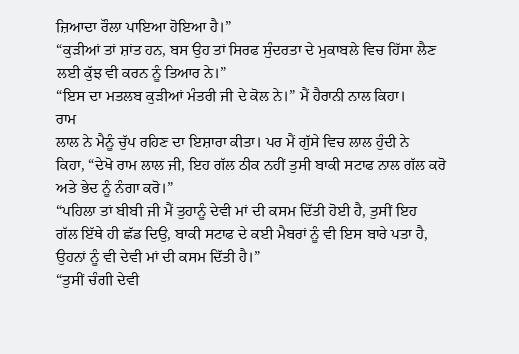ਜ਼ਿਆਦਾ ਰੌਲਾ ਪਾਇਆ ਹੋਇਆ ਹੈ।”
“ਕੁੜੀਆਂ ਤਾਂ ਸ਼ਾਂਤ ਹਨ, ਬਸ ਉਹ ਤਾਂ ਸਿਰਫ ਸੁੰਦਰਤਾ ਦੇ ਮੁਕਾਬਲੇ ਵਿਚ ਹਿੱਸਾ ਲੈਣ
ਲਈ ਕੁੱਝ ਵੀ ਕਰਨ ਨੂੰ ਤਿਆਰ ਨੇ।”
“ਇਸ ਦਾ ਮਤਲਬ ਕੁੜੀਆਂ ਮੰਤਰੀ ਜੀ ਦੇ ਕੋਲ ਨੇ।” ਮੈਂ ਹੈਰਾਨੀ ਨਾਲ ਕਿਹਾ।
ਰਾਮ
ਲਾਲ ਨੇ ਮੈਨੂੰ ਚੁੱਪ ਰਹਿਣ ਦਾ ਇਸ਼ਾਰਾ ਕੀਤਾ। ਪਰ ਮੈਂ ਗੁੱਸੇ ਵਿਚ ਲਾਲ ਹੁੰਦੀ ਨੇ
ਕਿਹਾ, “ਦੇਖੋ ਰਾਮ ਲਾਲ ਜੀ, ਇਹ ਗੱਲ ਠੀਕ ਨਹੀਂ ਤੁਸੀ ਬਾਕੀ ਸਟਾਫ ਨਾਲ ਗੱਲ ਕਰੋ
ਅਤੇ ਭੇਦ ਨੂੰ ਨੰਗਾ ਕਰੋ।”
“ਪਹਿਲਾ ਤਾਂ ਬੀਬੀ ਜੀ ਮੈਂ ਤੁਹਾਨੂੰ ਦੇਵੀ ਮਾਂ ਦੀ ਕਸਮ ਦਿੱਤੀ ਹੋਈ ਹੈ, ਤੁਸੀਂ ਇਹ
ਗੱਲ ਇੱਥੇ ਹੀ ਛੱਡ ਦਿਉ, ਬਾਕੀ ਸਟਾਫ ਦੇ ਕਈ ਮੈਬਰਾਂ ਨੂੰ ਵੀ ਇਸ ਬਾਰੇ ਪਤਾ ਹੈ,
ਉਹਨਾਂ ਨੂੰ ਵੀ ਦੇਵੀ ਮਾਂ ਦੀ ਕਸਮ ਦਿੱਤੀ ਹੈ।”
“ਤੁਸੀਂ ਚੰਗੀ ਦੇਵੀ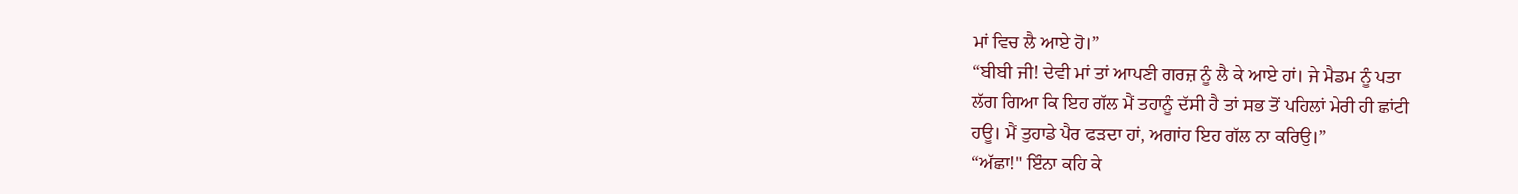ਮਾਂ ਵਿਚ ਲੈ ਆਏ ਹੋ।”
“ਬੀਬੀ ਜੀ! ਦੇਵੀ ਮਾਂ ਤਾਂ ਆਪਣੀ ਗਰਜ਼ ਨੂੰ ਲੈ ਕੇ ਆਏ ਹਾਂ। ਜੇ ਮੈਡਮ ਨੂੰ ਪਤਾ
ਲੱਗ ਗਿਆ ਕਿ ਇਹ ਗੱਲ ਮੈਂ ਤਹਾਨੂੰ ਦੱਸੀ ਹੈ ਤਾਂ ਸਭ ਤੋਂ ਪਹਿਲਾਂ ਮੇਰੀ ਹੀ ਛਾਂਟੀ
ਹਊ। ਮੈਂ ਤੁਹਾਡੇ ਪੈਰ ਫੜਦਾ ਹਾਂ, ਅਗਾਂਹ ਇਹ ਗੱਲ ਨਾ ਕਰਿਉ।”
“ਅੱਛਾ!" ਇੰਨਾ ਕਹਿ ਕੇ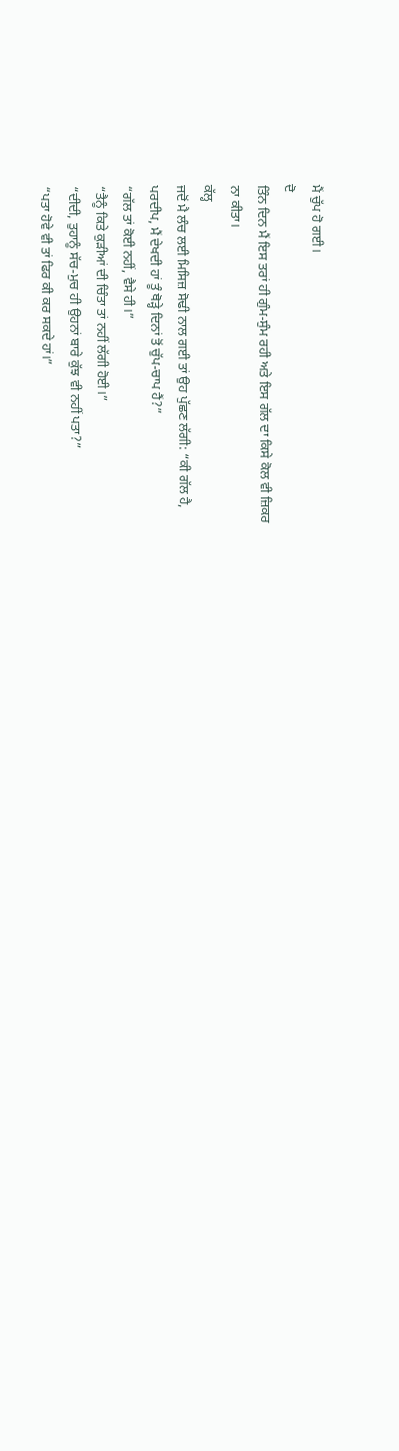ਮੈਂ ਚੁੱਪ ਹੋ ਗਈ।
ਦੋ
ਤਿੰਨ ਦਿਨ ਮੈਂ ਇਸ ਤਰਾਂ ਹੀ ਗੁੰਮ-ਸੁੰਮ ਰਹੀ ਅਤੇ ਇਸ ਗੱਲ ਦਾ ਕਿਸੇ ਕੋਲ ਵੀ ਜ਼ਿਕਰ
ਨਾ ਕੀਤਾ।
ਕੱਲ੍ਹ
ਜਦੋਂ ਮੈ ਲੰਚ ਲਈ ਮਿਸਿਜ਼ ਸੋਢੀ ਨਾਲ ਗਈ ਤਾਂ ਉਹ ਪੁੱਛਣ ਲੱਗੀ: “ਕੀ ਗੱਲ ਹੈ,
ਪਰਦੀਪ, ਮੈਂ ਦੇਖਦੀ ਹਾਂ ਤੂੰ ਥੋੜ੍ਹੇ ਦਿਨਾਂ ਤੋਂ ਚੁੱਪ-ਚਾਪ ਹੈਂ?”
“ਗੱਲ ਤਾਂ ਕੋਈ ਨਹੀਂ, ਵੈਸੇ ਹੀ।”
“ਤੈਨੂੰ ਕਿਤੇ ਕੁੜੀਆਂ ਦੀ ਚਿੰਤਾ ਤਾਂ ਨਹੀਂ ਲੱਗੀ ਹੋਈ।”
“ਦੀਦੀ, ਤੁਹਾਨੂੰ ਸੱਚ-ਮੁਚ ਹੀ ਉਹਨਾਂ ਬਾਰੇ ਕੁੱਝ ਵੀ ਨਹੀਂ ਪਤਾ?”
“ਪਤਾ ਹੋਵੇ ਵੀ ਤਾਂ ਫਿਰ ਕੀ ਕਰ ਸਕਦੇ ਹਾਂ।”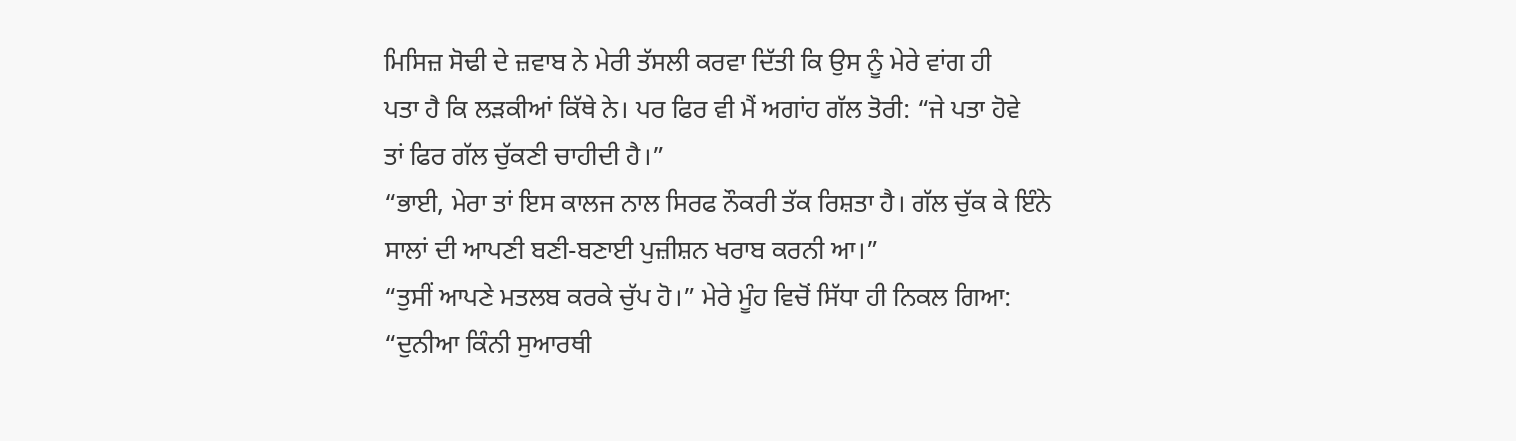ਮਿਸਿਜ਼ ਸੋਢੀ ਦੇ ਜ਼ਵਾਬ ਨੇ ਮੇਰੀ ਤੱਸਲੀ ਕਰਵਾ ਦਿੱਤੀ ਕਿ ਉਸ ਨੂੰ ਮੇਰੇ ਵਾਂਗ ਹੀ
ਪਤਾ ਹੈ ਕਿ ਲੜਕੀਆਂ ਕਿੱਥੇ ਨੇ। ਪਰ ਫਿਰ ਵੀ ਮੈਂ ਅਗਾਂਹ ਗੱਲ ਤੋਰੀ: “ਜੇ ਪਤਾ ਹੋਵੇ
ਤਾਂ ਫਿਰ ਗੱਲ ਚੁੱਕਣੀ ਚਾਹੀਦੀ ਹੈ।”
“ਭਾਈ, ਮੇਰਾ ਤਾਂ ਇਸ ਕਾਲਜ ਨਾਲ ਸਿਰਫ ਨੌਕਰੀ ਤੱਕ ਰਿਸ਼ਤਾ ਹੈ। ਗੱਲ ਚੁੱਕ ਕੇ ਇੰਨੇ
ਸਾਲਾਂ ਦੀ ਆਪਣੀ ਬਣੀ-ਬਣਾਈ ਪੁਜ਼ੀਸ਼ਨ ਖਰਾਬ ਕਰਨੀ ਆ।”
“ਤੁਸੀਂ ਆਪਣੇ ਮਤਲਬ ਕਰਕੇ ਚੁੱਪ ਹੋ।” ਮੇਰੇ ਮੂੰਹ ਵਿਚੋਂ ਸਿੱਧਾ ਹੀ ਨਿਕਲ ਗਿਆ:
“ਦੁਨੀਆ ਕਿੰਨੀ ਸੁਆਰਥੀ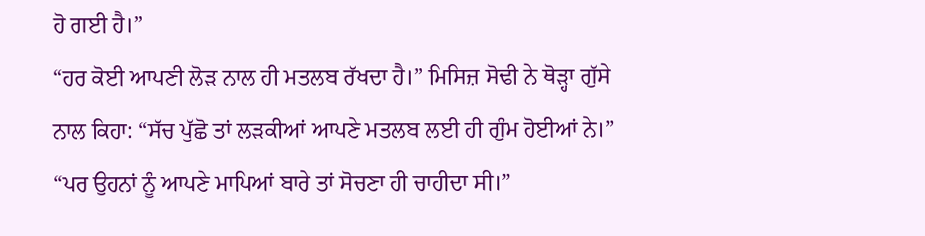ਹੋ ਗਈ ਹੈ।”
“ਹਰ ਕੋਈ ਆਪਣੀ ਲੋੜ ਨਾਲ ਹੀ ਮਤਲਬ ਰੱਖਦਾ ਹੈ।” ਮਿਸਿਜ਼ ਸੋਢੀ ਨੇ ਥੋੜ੍ਹਾ ਗੁੱਸੇ
ਨਾਲ ਕਿਹਾ: “ਸੱਚ ਪੁੱਛੋ ਤਾਂ ਲੜਕੀਆਂ ਆਪਣੇ ਮਤਲਬ ਲਈ ਹੀ ਗੁੰਮ ਹੋਈਆਂ ਨੇ।”
“ਪਰ ਉਹਨਾਂ ਨੂੰ ਆਪਣੇ ਮਾਪਿਆਂ ਬਾਰੇ ਤਾਂ ਸੋਚਣਾ ਹੀ ਚਾਹੀਦਾ ਸੀ।”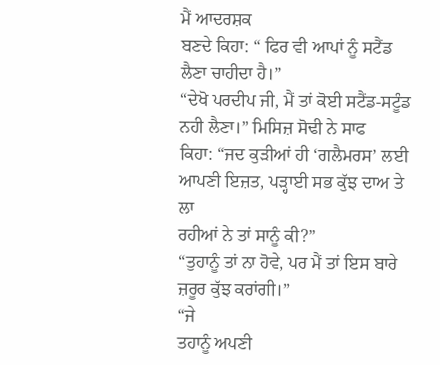ਮੈਂ ਆਦਰਸ਼ਕ
ਬਣਦੇ ਕਿਹਾ: “ ਫਿਰ ਵੀ ਆਪਾਂ ਨੂੰ ਸਟੈਂਡ ਲੈਣਾ ਚਾਹੀਦਾ ਹੈ।”
“ਦੇਖੋ ਪਰਦੀਪ ਜੀ, ਮੈਂ ਤਾਂ ਕੋਈ ਸਟੈਂਡ-ਸਟੂੰਡ ਨਹੀ ਲੈਣਾ।” ਮਿਸਿਜ਼ ਸੋਢੀ ਨੇ ਸਾਫ
ਕਿਹਾ: “ਜਦ ਕੁੜੀਆਂ ਹੀ ‘ਗਲੈਮਰਸ’ ਲਈ ਆਪਣੀ ਇਜ਼ਤ, ਪੜ੍ਹਾਈ ਸਭ ਕੁੱਝ ਦਾਅ ਤੇ ਲਾ
ਰਹੀਆਂ ਨੇ ਤਾਂ ਸਾਨੂੰ ਕੀ?”
“ਤੁਹਾਨੂੰ ਤਾਂ ਨਾ ਹੋਵੇ, ਪਰ ਮੈਂ ਤਾਂ ਇਸ ਬਾਰੇ ਜ਼ਰੂਰ ਕੁੱਝ ਕਰਾਂਗੀ।”
“ਜੇ
ਤਹਾਨੂੰ ਅਪਣੀ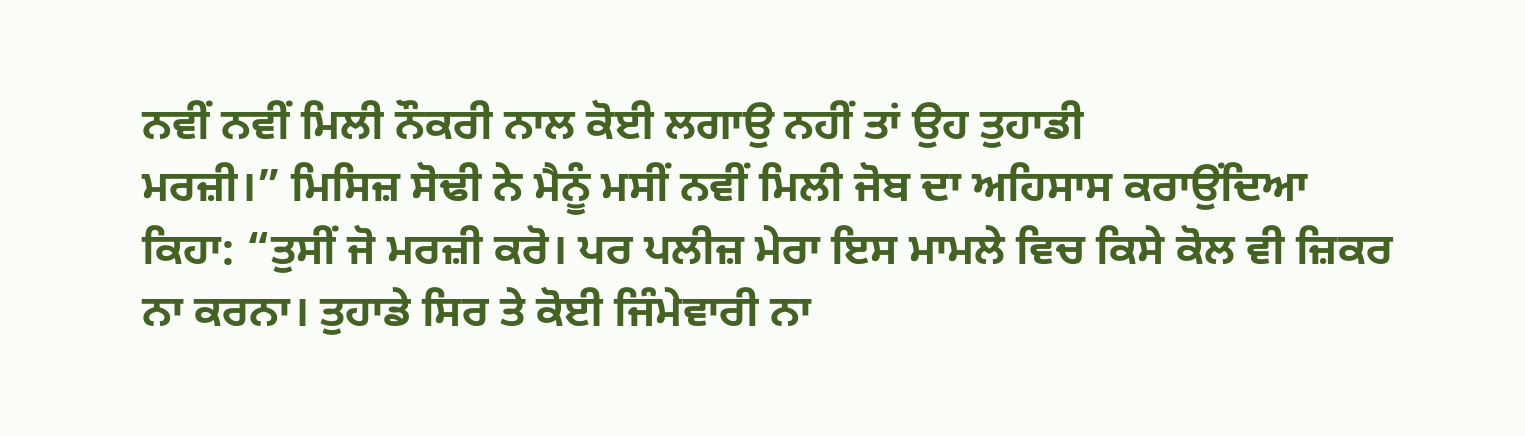ਨਵੀਂ ਨਵੀਂ ਮਿਲੀ ਨੌਕਰੀ ਨਾਲ ਕੋਈ ਲਗਾਉ ਨਹੀਂ ਤਾਂ ਉਹ ਤੁਹਾਡੀ
ਮਰਜ਼ੀ।” ਮਿਸਿਜ਼ ਸੋਢੀ ਨੇ ਮੈਨੂੰ ਮਸੀਂ ਨਵੀਂ ਮਿਲੀ ਜੋਬ ਦਾ ਅਹਿਸਾਸ ਕਰਾਉਂਦਿਆ
ਕਿਹਾ: “ਤੁਸੀਂ ਜੋ ਮਰਜ਼ੀ ਕਰੋ। ਪਰ ਪਲੀਜ਼ ਮੇਰਾ ਇਸ ਮਾਮਲੇ ਵਿਚ ਕਿਸੇ ਕੋਲ ਵੀ ਜ਼ਿਕਰ
ਨਾ ਕਰਨਾ। ਤੁਹਾਡੇ ਸਿਰ ਤੇ ਕੋਈ ਜਿੰਮੇਵਾਰੀ ਨਾ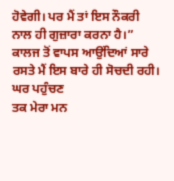ਹੋਵੇਗੀ। ਪਰ ਮੈਂ ਤਾਂ ਇਸ ਨੌਕਰੀ
ਨਾਲ ਹੀ ਗੁਜ਼ਾਰਾ ਕਰਨਾ ਹੈ।”
ਕਾਲਜ ਤੋਂ ਵਾਪਸ ਆਉਂਦਿਆਂ ਸਾਰੇ ਰਸਤੇ ਮੈਂ ਇਸ ਬਾਰੇ ਹੀ ਸੋਚਦੀ ਰਹੀ। ਘਰ ਪਹੁੰਚਣ
ਤਕ ਮੇਰਾ ਮਨ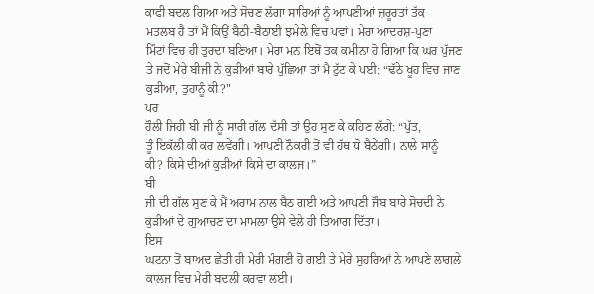ਕਾਫੀ ਬਦਲ ਗਿਆ ਅਤੇ ਸੋਚਣ ਲੱਗਾ ਸਾਰਿਆਂ ਨੂੰ ਆਪਣੀਆਂ ਜ਼ਰੂਰਤਾਂ ਤੱਕ
ਮਤਲਬ ਹੈ ਤਾਂ ਮੈਂ ਕਿਉਂ ਬੈਠੀ-ਬੈਠਾਈ ਝਮੇਲੇ ਵਿਚ ਪਵਾਂ। ਮੇਰਾ ਆਦਰਸ਼-ਪੁਣਾ
ਮਿੰਟਾਂ ਵਿਚ ਹੀ ਤੁਰਦਾ ਬਣਿਆ। ਮੇਰਾ ਮਨ ਇਥੋਂ ਤਕ ਕਮੀਨਾ ਹੋ ਗਿਆ ਕਿ ਘਰ ਪੁੱਜਣ
ਤੇ ਜਦੋਂ ਮੇਰੇ ਬੀਜੀ ਨੇ ਕੁੜੀਆਂ ਬਾਰੇ ਪੁੱਛਿਆ ਤਾਂ ਮੈ ਟੁੱਟ ਕੇ ਪਈ: “ਢੱਠੇ ਖੂਹ ਵਿਚ ਜਾਣ
ਕੁੜੀਆ, ਤੁਹਾਨੂੰ ਕੀ?"
ਪਰ
ਹੌਲੀ ਜਿਹੀ ਬੀ ਜੀ ਨੂੰ ਸਾਰੀ ਗੱਲ ਦੱਸੀ ਤਾਂ ਉਹ ਸੁਣ ਕੇ ਕਹਿਣ ਲੱਗੇ: “ਪੁੱਤ,
ਤੂੰ ਇਕੱਲੀ ਕੀ ਕਰ ਲਵੇਂਗੀ। ਆਪਣੀ ਨੌਕਰੀ ਤੋਂ ਵੀ ਹੱਥ ਧੋ ਬੈਠੇਂਗੀ। ਨਾਲੇ ਸਾਨੂੰ
ਕੀ? ਕਿਸੇ ਦੀਆਂ ਕੁੜੀਆਂ ਕਿਸੇ ਦਾ ਕਾਲਜ।”
ਬੀ
ਜੀ ਦੀ ਗੱਲ ਸੁਣ ਕੇ ਮੈਂ ਅਰਾਮ ਨਾਲ ਬੈਠ ਗਈ ਅਤੇ ਆਪਣੀ ਜੌਬ ਬਾਰੇ ਸੋਚਦੀ ਨੇ
ਕੁੜੀਆਂ ਦੇ ਗੁਆਚਣ ਦਾ ਮਾਮਲਾ ਉਸੇ ਵੇਲੇ ਹੀ ਤਿਆਗ ਦਿੱਤਾ।
ਇਸ
ਘਟਨਾ ਤੋਂ ਬਾਅਦ ਛੇਤੀ ਹੀ ਮੇਰੀ ਮੰਗਣੀ ਹੋ ਗਈ ਤੇ ਮੇਰੇ ਸੁਹਰਿਆਂ ਨੇ ਆਪਣੇ ਲਾਗਲੇ
ਕਾਲਜ ਵਿਚ ਮੇਰੀ ਬਦਲੀ ਕਰਵਾ ਲਈ।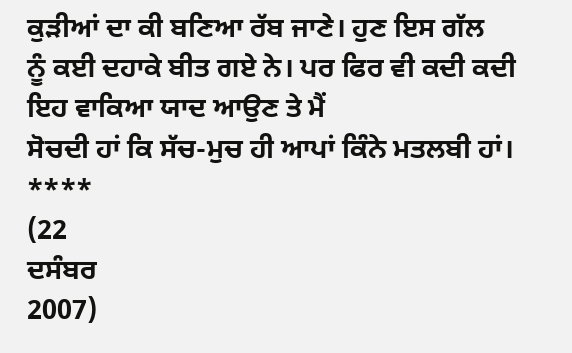ਕੁੜੀਆਂ ਦਾ ਕੀ ਬਣਿਆ ਰੱਬ ਜਾਣੇ। ਹੁਣ ਇਸ ਗੱਲ
ਨੂੰ ਕਈ ਦਹਾਕੇ ਬੀਤ ਗਏ ਨੇ। ਪਰ ਫਿਰ ਵੀ ਕਦੀ ਕਦੀ ਇਹ ਵਾਕਿਆ ਯਾਦ ਆਉਣ ਤੇ ਮੈਂ
ਸੋਚਦੀ ਹਾਂ ਕਿ ਸੱਚ-ਮੁਚ ਹੀ ਆਪਾਂ ਕਿੰਨੇ ਮਤਲਬੀ ਹਾਂ।
****
(22
ਦਸੰਬਰ
2007)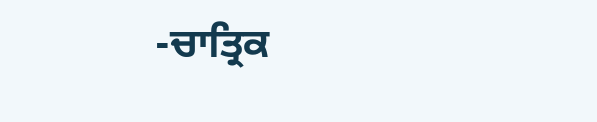-ਚਾਤ੍ਰਿਕ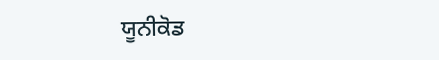ਯੂਨੀਕੋਡ